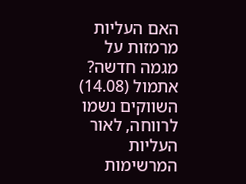האם העליות מרמזות על מגמה חדשה?
אתמול (14.08) השווקים נשמו לרווחה, לאור העליות המרשימות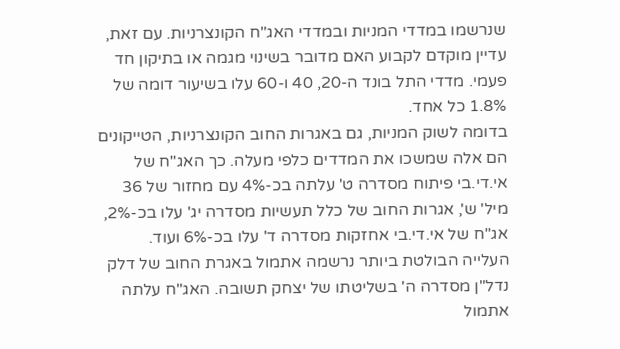שנרשמו במדדי המניות ובמדדי האג"ח הקונצרניות. עם זאת, עדיין מוקדם לקבוע האם מדובר בשינוי מגמה או בתיקון חד פעמי. מדדי התל בונד ה-20, 40 ו-60 עלו בשיעור דומה של 1.8% כל אחד.
בדומה לשוק המניות, גם באגרות החוב הקונצרניות, הטייקונים הם אלה שמשכו את המדדים כלפי מעלה. כך האג"ח של אי.די.בי פיתוח מסדרה ט' עלתה בכ-4% עם מחזור של 36 מיל' ש', אגרות החוב של כלל תעשיות מסדרה יג' עלו בכ-2%, אג"ח של אי.די.בי אחזקות מסדרה ד' עלו בכ-6% ועוד.
העלייה הבולטת ביותר נרשמה אתמול באגרת החוב של דלק נדל"ן מסדרה ה' בשליטתו של יצחק תשובה. האג"ח עלתה אתמול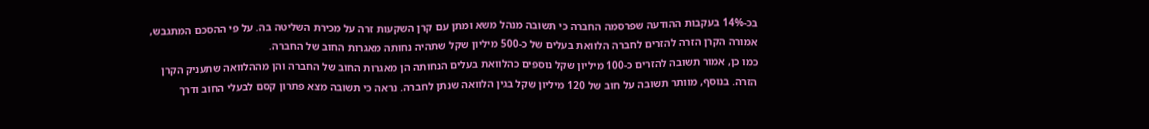בכ-14% בעקבות ההודעה שפרסמה החברה כי תשובה מנהל משא ומתן עם קרן השקעות זרה על מכירת השליטה בה. על פי ההסכם המתגבש, אמורה הקרן הזרה להזרים לחברה הלוואת בעלים של כ-500 מיליון שקל שתהיה נחותה מאגרות החוב של החברה.
כמו כן, אמור תשובה להזרים כ-100 מיליון שקל נוספים כהלוואת בעלים הנחותה הן מאגרות החוב של החברה והן מההלוואה שתעניק הקרן הזרה. בנוסף, מוותר תשובה על חוב של 120 מיליון שקל בגין הלוואה שנתן לחברה. נראה כי תשובה מצא פתרון קסם לבעלי החוב ודרך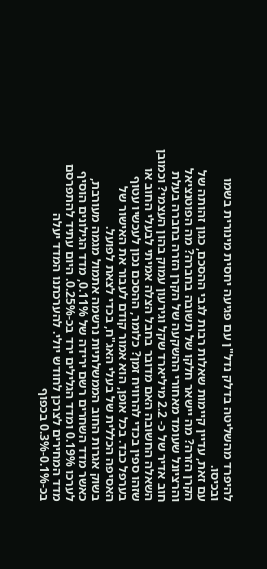להיפרד מהשליטה בדלק נדל"ן עם פגיעה יחסית מינורית בשמו ובכיסו.
עם זאת, עדיין קיימות שאלות רבות לגבי ההסכם, כגון זהותה של הקרן הזרה? מה יישאר חלקו של תשובה בחברה? מה הפוטנציאל והרציונל שעומד מאחורי ההשקעה של הקרן הזרה בחברה בעלת חוב אדיר של כ- 2.2 מיליארד שקל וגירעון עמוק בהון העצמי? וכמובן השאלה החשובה האם מדובר בחבל הצלה אמיתי לבעלי החוב או שזהו ספין בכדי להרוויח זמן? כלומר, ההסכם נכון לעכשיו עטוף בערפל כבד. בכל אופן, הוא אמור קודם לעבור את האישור של האסיפה הכללית של בעלי האג"ח, בכדי לצאת לפועל.
בשוק אגרות החוב הממשלתיות נרשמה אתמול מגמה מעורבת, כאשר מדד השחרים רשם ירידה של 0.11%, מדד הגילונים הוסיף לערכו 0.19% ומדד הגלילים ירד בכ-0.25%. היום עתיד להתפרסם מדד המחירים לצרכן לחודש יולי. להערכתנו המדד יעלה בכ-0.1%-0.3% בכפוף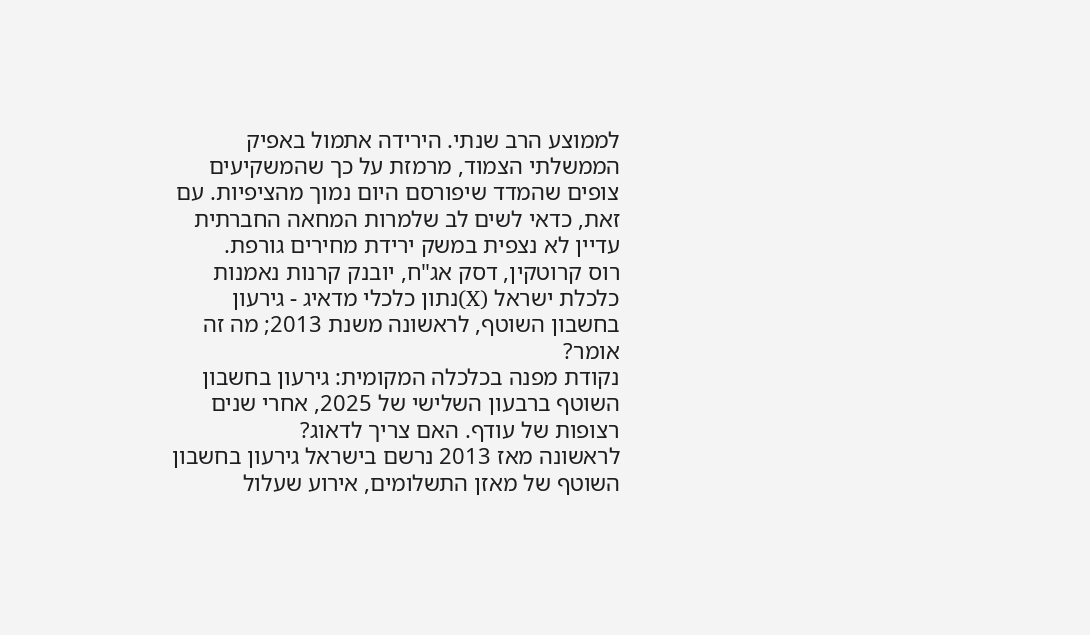לממוצע הרב שנתי. הירידה אתמול באפיק הממשלתי הצמוד, מרמזת על כך שהמשקיעים צופים שהמדד שיפורסם היום נמוך מהציפיות. עם זאת, כדאי לשים לב שלמרות המחאה החברתית עדיין לא נצפית במשק ירידת מחירים גורפת.
רוס קרוטקין, דסק אג"ח, יובנק קרנות נאמנות
כלכלת ישראל (X)נתון כלכלי מדאיג - גירעון בחשבון השוטף, לראשונה משנת 2013; מה זה אומר?
נקודת מפנה בכלכלה המקומית: גירעון בחשבון השוטף ברבעון השלישי של 2025, אחרי שנים רצופות של עודף. האם צריך לדאוג?
לראשונה מאז 2013 נרשם בישראל גירעון בחשבון השוטף של מאזן התשלומים, אירוע שעלול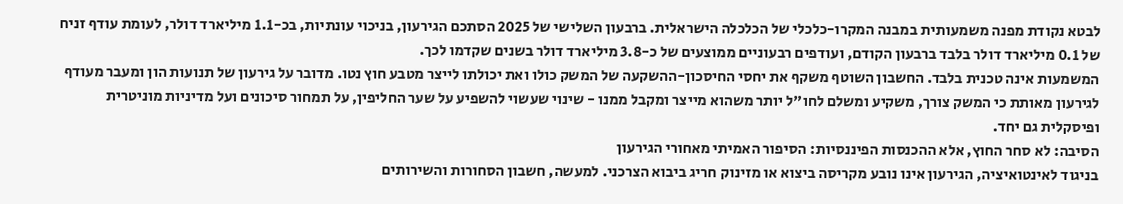לבטא נקודת מפנה משמעותית במבנה המקרו-כלכלי של הכלכלה הישראלית. ברבעון השלישי של 2025 הסתכם הגירעון, בניכוי עונתיות, בכ-1.1 מיליארד דולר, לעומת עודף זניח של 0.1 מיליארד דולר בלבד ברבעון הקודם, ועודפים רבעוניים ממוצעים של כ-3.8 מיליארד דולר בשנים שקדמו לכך.
המשמעות אינה טכנית בלבד. החשבון השוטף משקף את יחסי החיסכון-ההשקעה של המשק כולו ואת יכולתו לייצר מטבע חוץ נטו. מדובר על גירעון של תנועות הון ומעבר מעודף לגירעון מאותת כי המשק צורך, משקיע ומשלם לחו"ל יותר משהוא מייצר ומקבל ממנו - שינוי שעשוי להשפיע על שער החליפין, על תמחור סיכונים ועל מדיניות מוניטרית ופיסקלית גם יחד.
הסיבה: לא סחר החוץ, אלא ההכנסות הפיננסיות: הסיפור האמיתי מאחורי הגירעון
בניגוד לאינטואיציה, הגירעון אינו נובע מקריסה ביצוא או מזינוק חריג ביבוא הצרכני. למעשה, חשבון הסחורות והשירותים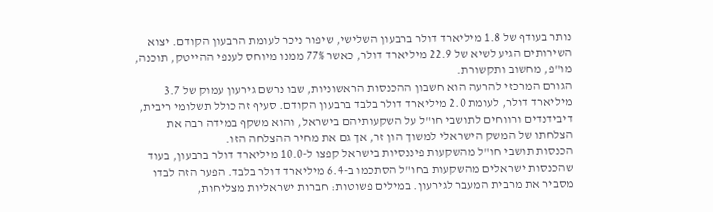נותר בעודף של 1.8 מיליארד דולר ברבעון השלישי, שיפור ניכר לעומת הרבעון הקודם. יצוא השירותים הגיע לשיא של 22.9 מיליארד דולר, כאשר 77% ממנו מיוחס לענפי ההייטק, תוכנה, מו"פ, מחשוב ותקשורת.
הגורם המרכזי להרעה הוא חשבון ההכנסות הראשוניות, שבו נרשם גירעון עמוק של 3.7 מיליארד דולר, לעומת 2.0 מיליארד דולר בלבד ברבעון הקודם. סעיף זה כולל תשלומי ריבית, דיבידנדים ורווחים לתושבי חו"ל על השקעותיהם בישראל, והוא משקף במידה רבה את הצלחתו של המשק הישראלי למשוך הון זר, אך גם את מחיר ההצלחה הזו.
הכנסות תושבי חו"ל מהשקעות פיננסיות בישראל קפצו ל-10.0 מיליארד דולר ברבעון, בעוד שהכנסות ישראלים מהשקעות בחו"ל הסתכמו ב-6.4 מיליארד דולר בלבד. הפער הזה לבדו מסביר את מרבית המעבר לגירעון. במילים פשוטות: חברות ישראליות מצליחות,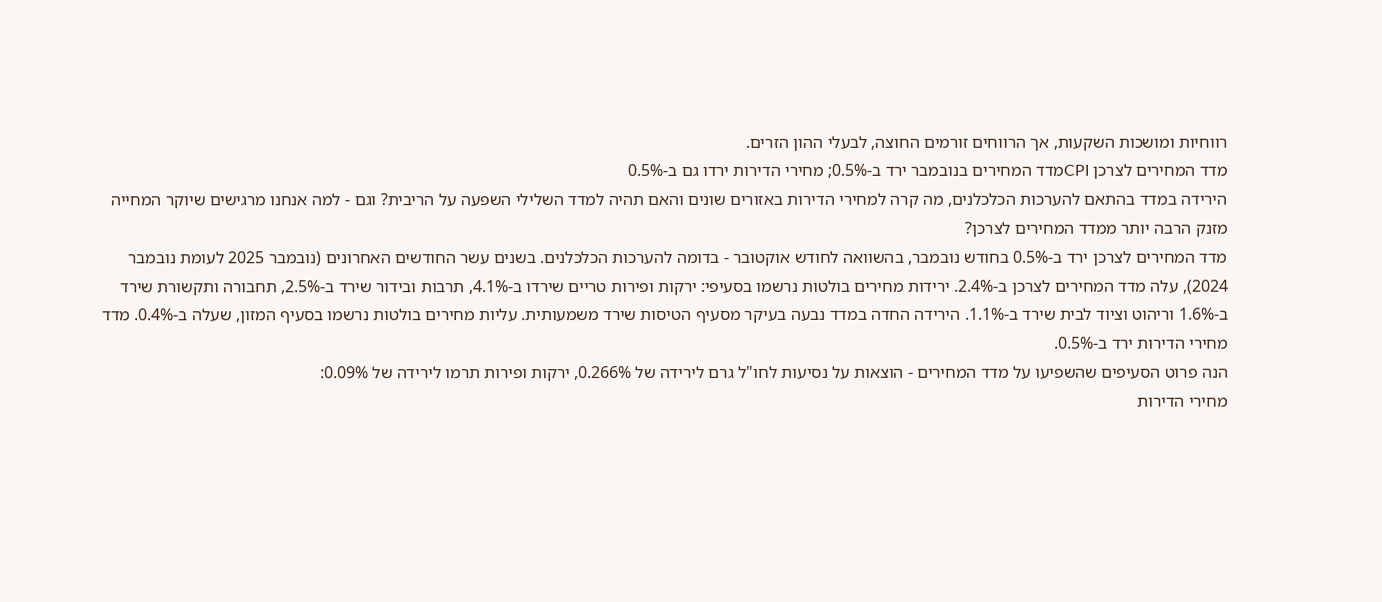רווחיות ומושכות השקעות, אך הרווחים זורמים החוצה, לבעלי ההון הזרים.
מדד המחירים לצרכן CPIמדד המחירים בנובמבר ירד ב-0.5%; מחירי הדירות ירדו גם ב-0.5%
הירידה במדד בהתאם להערכות הכלכלנים, מה קרה למחירי הדירות באזורים שונים והאם תהיה למדד השלילי השפעה על הריבית? וגם - למה אנחנו מרגישים שיוקר המחייה מזנק הרבה יותר ממדד המחירים לצרכן?
מדד המחירים לצרכן ירד ב-0.5% בחודש נובמבר, בהשוואה לחודש אוקטובר - בדומה להערכות הכלכלנים. בשנים עשר החודשים האחרונים (נובמבר 2025 לעומת נובמבר 2024), עלה מדד המחירים לצרכן ב-2.4%. ירידות מחירים בולטות נרשמו בסעיפי: ירקות ופירות טריים שירדו ב-4.1%, תרבות ובידור שירד ב-2.5%, תחבורה ותקשורת שירד ב-1.6% וריהוט וציוד לבית שירד ב-1.1%. הירידה החדה במדד נבעה בעיקר מסעיף הטיסות שירד משמעותית. עליות מחירים בולטות נרשמו בסעיף המזון, שעלה ב-0.4%. מדד מחירי הדירות ירד ב-0.5%.
הנה פרוט הסעיפים שהשפיעו על מדד המחירים - הוצאות על נסיעות לחו"ל גרם לירידה של 0.266%, ירקות ופירות תרמו לירידה של 0.09%:
מחירי הדירות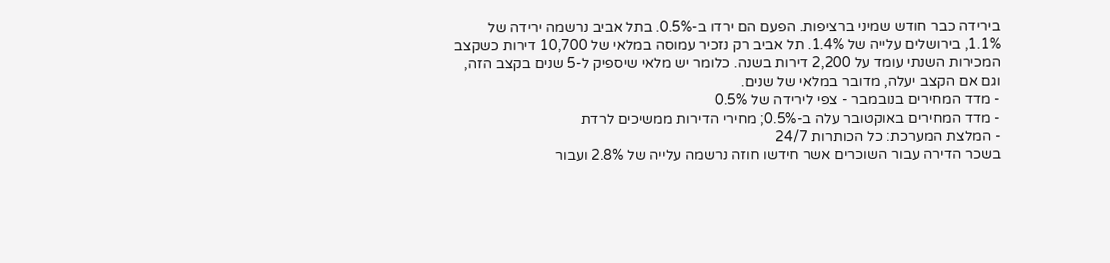בירידה כבר חודש שמיני ברציפות. הפעם הם ירדו ב-0.5%. בתל אביב נרשמה ירידה של 1.1%, בירושלים עלייה של 1.4%. תל אביב רק נזכיר עמוסה במלאי של 10,700 דירות כשקצב המכירות השנתי עומד על 2,200 דירות בשנה. כלומר יש מלאי שיספיק ל-5 שנים בקצב הזה, וגם אם הקצב יעלה, מדובר במלאי של שנים.
- מדד המחירים בנובמבר - צפי לירידה של 0.5%
- מדד המחירים באוקטובר עלה ב-0.5%; מחירי הדירות ממשיכים לרדת
- המלצת המערכת: כל הכותרות 24/7
בשכר הדירה עבור השוכרים אשר חידשו חוזה נרשמה עלייה של 2.8% ועבור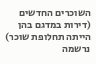השוכרים החדשים (דירות במדגם בהן הייתה תחלופת שוכר) נרשמה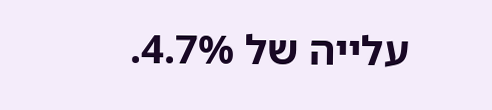עלייה של 4.7%.